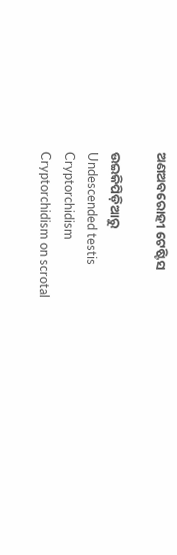ଅଣଅବରୋହୀ ଟେଷ୍ଟିସ

ଉଇକିପିଡ଼ିଆ‌ରୁ
Undescended testis
Cryptorchidism
Cryptorchidism on scrotal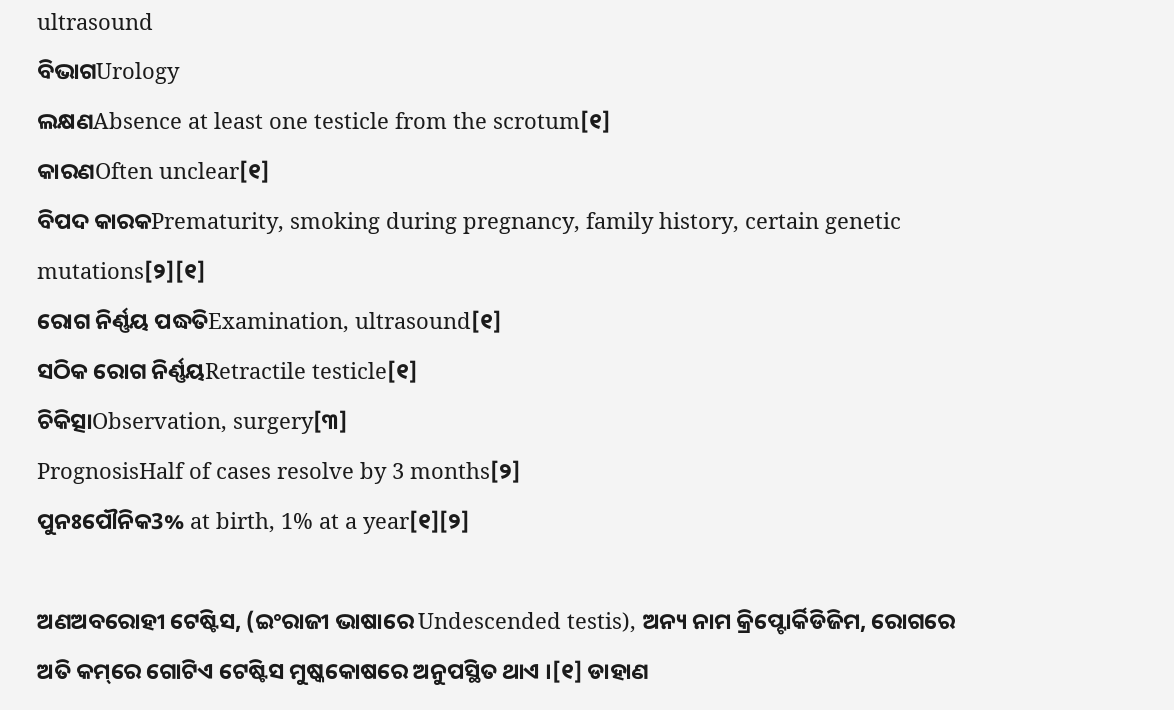ultrasound
ବିଭାଗUrology
ଲକ୍ଷଣAbsence at least one testicle from the scrotum[୧]
କାରଣOften unclear[୧]
ବିପଦ କାରକPrematurity, smoking during pregnancy, family history, certain genetic mutations[୨][୧]
ରୋଗ ନିର୍ଣ୍ଣୟ ପଦ୍ଧତିExamination, ultrasound[୧]
ସଠିକ ରୋଗ ନିର୍ଣ୍ଣୟRetractile testicle[୧]
ଚିକିତ୍ସାObservation, surgery[୩]
PrognosisHalf of cases resolve by 3 months[୨]
ପୁନଃପୌନିକ3% at birth, 1% at a year[୧][୨]

ଅଣଅବରୋହୀ ଟେଷ୍ଟିସ, (ଇଂରାଜୀ ଭାଷାରେ Undescended testis), ଅନ୍ୟ ନାମ କ୍ରିପ୍ଟୋର୍କିଡିଜିମ, ରୋଗରେ ଅତି କମ୍‌ରେ ଗୋଟିଏ ଟେଷ୍ଟିସ ମୁଷ୍କ‌କୋଷରେ ଅନୁପସ୍ଥିତ ଥାଏ ।[୧] ଡାହାଣ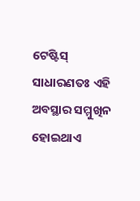ଟେଷ୍ଟିସ୍ ସାଧାରଣତଃ ଏହି ଅବସ୍ଥାର ସମ୍ମୁଖିନ ହୋଇଥାଏ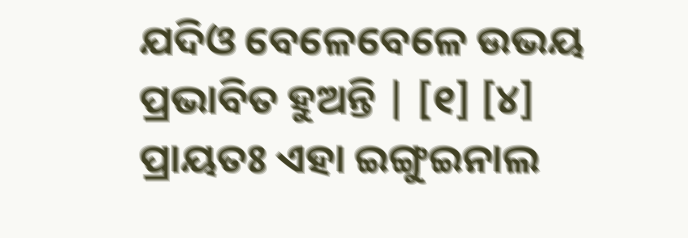ଯଦିଓ ବେଳେବେଳେ ଉଭୟ ପ୍ରଭାବିତ ହୁଅନ୍ତି | [୧] [୪] ପ୍ରାୟତଃ ଏହା ଇଙ୍ଗୁଇନାଲ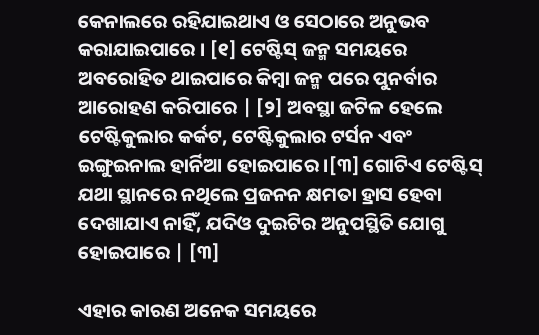କେନାଲରେ ରହିଯାଇଥାଏ ଓ ସେଠାରେ ଅନୁଭବ କରାଯାଇପାରେ । [୧] ଟେଷ୍ଟିସ୍ ଜନ୍ମ ସମୟରେ ଅବରୋହିତ ଥାଇପାରେ କିମ୍ବା ଜନ୍ମ ପରେ ପୁନର୍ବାର ଆରୋହଣ କରିପାରେ | [୨] ଅବସ୍ଥା ଜଟିଳ ହେଲେ ଟେଷ୍ଟିକୁଲାର କର୍କଟ, ଟେଷ୍ଟିକୁଲାର ଟର୍ସନ ଏବଂ ଇଙ୍ଗୁଇନାଲ ହାର୍ନିଆ ହୋଇପାରେ ।[୩] ଗୋଟିଏ ଟେଷ୍ଟିସ୍ ଯଥା ସ୍ଥାନରେ ନଥିଲେ ପ୍ରଜନନ କ୍ଷମତା ହ୍ରାସ ହେବା ଦେଖାଯାଏ ନାହିଁ, ଯଦିଓ ଦୁଇଟିର ଅନୁପସ୍ଥିତି ଯୋଗୁ ହୋଇପାରେ | [୩]

ଏହାର କାରଣ ଅନେକ ସମୟରେ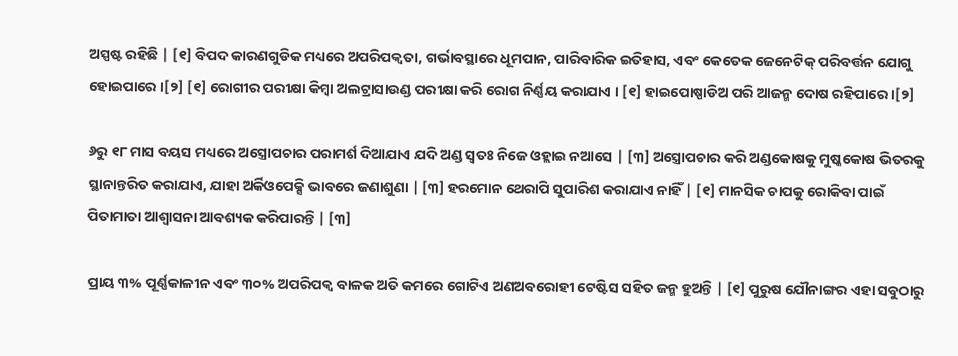ଅସ୍ପଷ୍ଟ ରହିଛି | [୧] ବିପଦ କାରଣଗୁଡିକ ମଧ୍ୟରେ ଅପରିପକ୍ୱତା, ଗର୍ଭାବସ୍ଥାରେ ଧୂମପାନ, ପାରିବାରିକ ଇତିହାସ, ଏବଂ କେତେକ ଜେନେଟିକ୍ ପରିବର୍ତ୍ତନ ଯୋଗୁ ହୋଇପାରେ ।[୨] [୧] ରୋଗୀର ପରୀକ୍ଷା କିମ୍ବା ଅଲଟ୍ରାସାଉଣ୍ଡ ପରୀକ୍ଷା କରି ରୋଗ ନିର୍ଣ୍ଣୟ କରାଯାଏ । [୧] ହାଇପୋଷ୍ପାଡିଅ ପରି ଆଜନ୍ମ ଦୋଷ ରହିପାରେ ।[୨]

୬ରୁ ୧୮ ମାସ ବୟସ ମଧ୍ୟରେ ଅସ୍ତ୍ରୋପଚାର ପରାମର୍ଶ ଦିଆଯାଏ ଯଦି ଅଣ୍ଡ ସ୍ୱତଃ ନିଜେ ଓହ୍ଲାଇ ନଆସେ | [୩] ଅସ୍ତ୍ରୋପଚାର କରି ଅଣ୍ଡକୋଷକୁ ମୁଷ୍କ‌କୋଷ ଭିତରକୁ ସ୍ଥାନାନ୍ତରିତ କରାଯାଏ, ଯାହା ଅର୍କିଓପେକ୍ସି ଭାବରେ ଜଣାଶୁଣା | [୩] ହରମୋନ ଥେରାପି ସୁପାରିଶ କରାଯାଏ ନାହିଁ | [୧] ମାନସିକ ଚାପକୁ ରୋକିବା ପାଇଁ ପିତାମାତା ଆଶ୍ୱାସନା ଆବଶ୍ୟକ କରିପାରନ୍ତି | [୩]

ପ୍ରାୟ ୩% ପୂର୍ଣ୍ଣକାଳୀନ ଏବଂ ୩୦% ଅପରିପକ୍ୱ ବାଳକ ଅତି କମରେ ଗୋଟିଏ ଅଣଅବରୋହୀ ଟେଷ୍ଟିସ ସହିତ ଜନ୍ମ ହୁଅନ୍ତି | [୧] ପୁରୁଷ ଯୌନାଙ୍ଗର ଏହା ସବୁଠାରୁ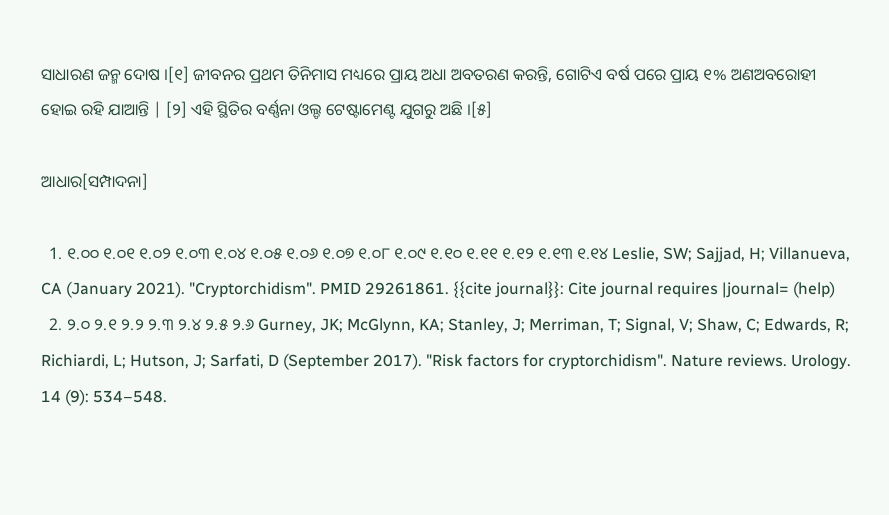ସାଧାରଣ ଜନ୍ମ ଦୋଷ ।[୧] ଜୀବନର ପ୍ରଥମ ତିନିମାସ ମଧ୍ୟରେ ପ୍ରାୟ ଅଧା ଅବତରଣ କରନ୍ତି, ଗୋଟିଏ ବର୍ଷ ପରେ ପ୍ରାୟ ୧% ଅଣଅବରୋହୀ ହୋଇ ରହି ଯାଆନ୍ତି | [୨] ଏହି ସ୍ଥିତିର ବର୍ଣ୍ଣନା ଓଲ୍ଡ ଟେଷ୍ଟାମେଣ୍ଟ ଯୁଗରୁ ଅଛି ।[୫]

ଆଧାର[ସମ୍ପାଦନା]

  1. ୧.୦୦ ୧.୦୧ ୧.୦୨ ୧.୦୩ ୧.୦୪ ୧.୦୫ ୧.୦୬ ୧.୦୭ ୧.୦୮ ୧.୦୯ ୧.୧୦ ୧.୧୧ ୧.୧୨ ୧.୧୩ ୧.୧୪ Leslie, SW; Sajjad, H; Villanueva, CA (January 2021). "Cryptorchidism". PMID 29261861. {{cite journal}}: Cite journal requires |journal= (help)
  2. ୨.୦ ୨.୧ ୨.୨ ୨.୩ ୨.୪ ୨.୫ ୨.୬ Gurney, JK; McGlynn, KA; Stanley, J; Merriman, T; Signal, V; Shaw, C; Edwards, R; Richiardi, L; Hutson, J; Sarfati, D (September 2017). "Risk factors for cryptorchidism". Nature reviews. Urology. 14 (9): 534–548.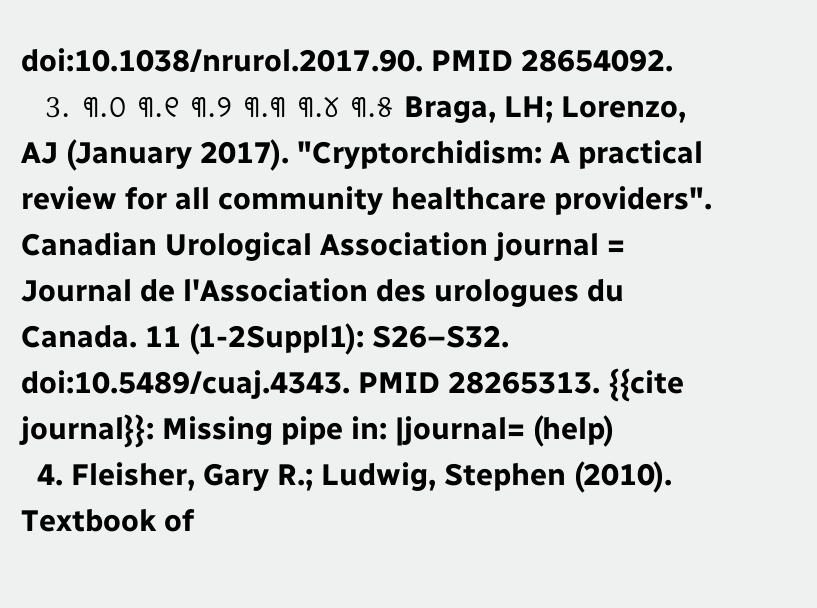doi:10.1038/nrurol.2017.90. PMID 28654092.
  3. ୩.୦ ୩.୧ ୩.୨ ୩.୩ ୩.୪ ୩.୫ Braga, LH; Lorenzo, AJ (January 2017). "Cryptorchidism: A practical review for all community healthcare providers". Canadian Urological Association journal = Journal de l'Association des urologues du Canada. 11 (1-2Suppl1): S26–S32. doi:10.5489/cuaj.4343. PMID 28265313. {{cite journal}}: Missing pipe in: |journal= (help)
  4. Fleisher, Gary R.; Ludwig, Stephen (2010). Textbook of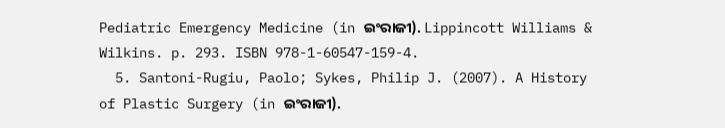Pediatric Emergency Medicine (in ଇଂରାଜୀ). Lippincott Williams & Wilkins. p. 293. ISBN 978-1-60547-159-4.
  5. Santoni-Rugiu, Paolo; Sykes, Philip J. (2007). A History of Plastic Surgery (in ଇଂରାଜୀ).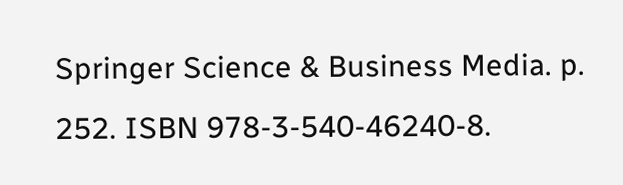Springer Science & Business Media. p. 252. ISBN 978-3-540-46240-8.